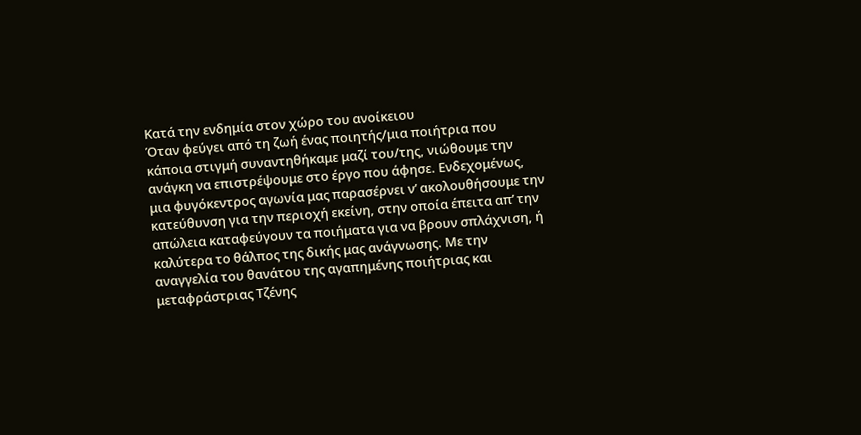Kατά την ενδημία στον χώρο του ανοίκειου
Όταν φεύγει από τη ζωή ένας ποιητής/μια ποιήτρια που κάποια στιγμή συναντηθήκαμε μαζί του/της, νιώθουμε την ανάγκη να επιστρέψουμε στο έργο που άφησε. Ενδεχομένως, μια φυγόκεντρος αγωνία μας παρασέρνει ν’ ακολουθήσουμε την κατεύθυνση για την περιοχή εκείνη, στην οποία έπειτα απ’ την απώλεια καταφεύγουν τα ποιήματα για να βρουν σπλάχνιση, ή καλύτερα το θάλπος της δικής μας ανάγνωσης. Με την αναγγελία του θανάτου της αγαπημένης ποιήτριας και μεταφράστριας Τζένης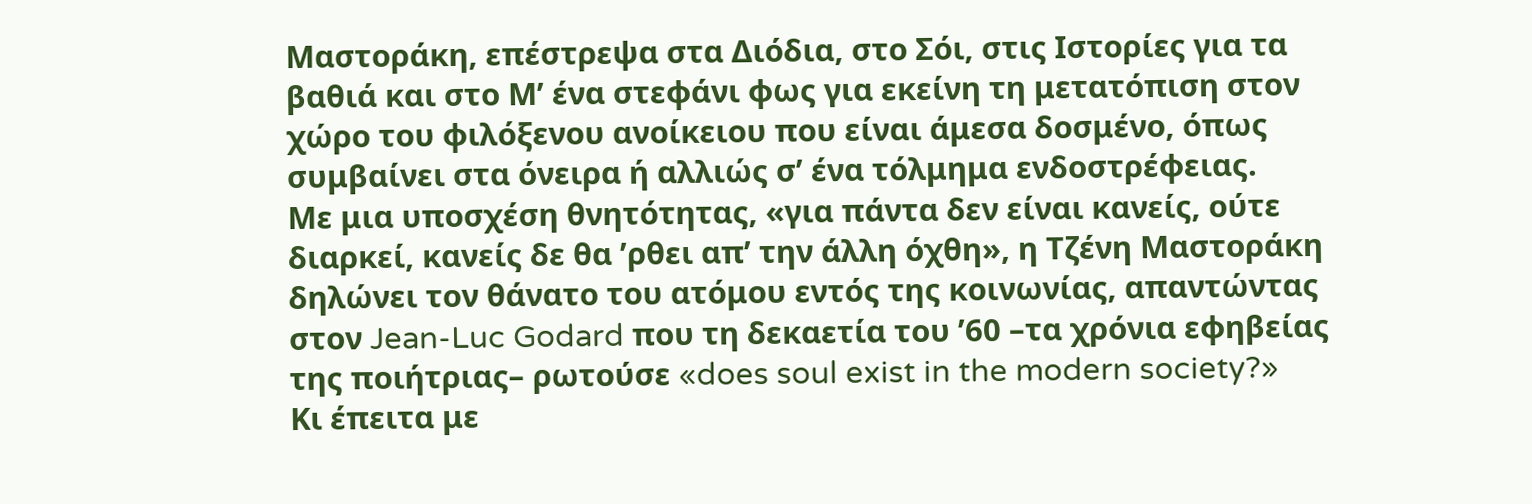Μαστοράκη, επέστρεψα στα Διόδια, στο Σόι, στις Ιστορίες για τα βαθιά και στο Μ’ ένα στεφάνι φως για εκείνη τη μετατόπιση στον χώρο του φιλόξενου ανοίκειου που είναι άμεσα δοσμένο, όπως συμβαίνει στα όνειρα ή αλλιώς σ’ ένα τόλμημα ενδοστρέφειας.
Με μια υποσχέση θνητότητας, «για πάντα δεν είναι κανείς, ούτε διαρκεί, κανείς δε θα ʼρθει απ’ την άλλη όχθη», η Τζένη Μαστοράκη δηλώνει τον θάνατο του ατόμου εντός της κοινωνίας, απαντώντας στον Jean-Luc Godard που τη δεκαετία του ʼ60 –τα χρόνια εφηβείας της ποιήτριας– ρωτούσε «does soul exist in the modern society?»
Κι έπειτα με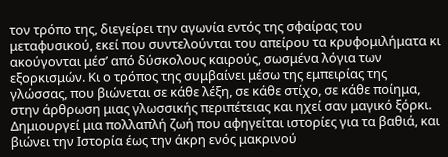τον τρόπο της, διεγείρει την αγωνία εντός της σφαίρας του μεταφυσικού, εκεί που συντελούνται του απείρου τα κρυφομιλήματα κι ακούγονται μέσ’ από δύσκολους καιρούς, σωσμένα λόγια των εξορκισμών. Κι ο τρόπος της συμβαίνει μέσω της εμπειρίας της γλώσσας, που βιώνεται σε κάθε λέξη, σε κάθε στίχο, σε κάθε ποίημα, στην άρθρωση μιας γλωσσικής περιπέτειας και ηχεί σαν μαγικό ξόρκι.
Δημιουργεί μια πολλαπλή ζωή που αφηγείται ιστορίες για τα βαθιά, και βιώνει την Ιστορία έως την άκρη ενός μακρινού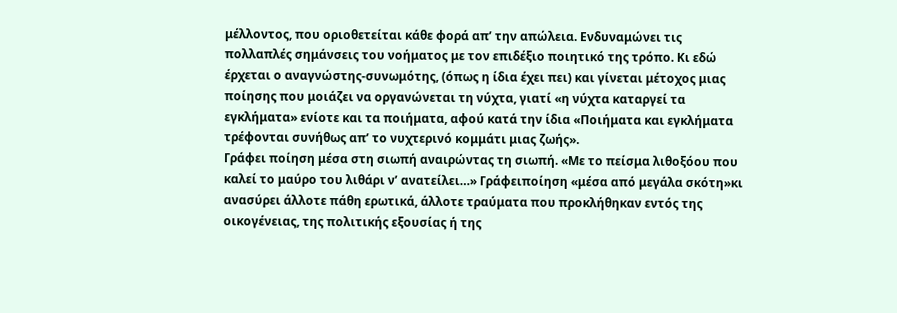μέλλοντος, που οριοθετείται κάθε φορά απ’ την απώλεια. Ενδυναμώνει τις πολλαπλές σημάνσεις του νοήματος με τον επιδέξιο ποιητικό της τρόπο. Κι εδώ έρχεται ο αναγνώστης-συνωμότης, (όπως η ίδια έχει πει) και γίνεται μέτοχος μιας ποίησης που μοιάζει να οργανώνεται τη νύχτα, γιατί «η νύχτα καταργεί τα εγκλήματα» ενίοτε και τα ποιήματα, αφού κατά την ίδια «Ποιήματα και εγκλήματα τρέφονται συνήθως απ’ το νυχτερινό κομμάτι μιας ζωής».
Γράφει ποίηση μέσα στη σιωπή αναιρώντας τη σιωπή. «Με το πείσμα λιθοξόου που καλεί το μαύρο του λιθάρι ν’ ανατείλει…» Γράφειποίηση «μέσα από μεγάλα σκότη»κι ανασύρει άλλοτε πάθη ερωτικά, άλλοτε τραύματα που προκλήθηκαν εντός της οικογένειας, της πολιτικής εξουσίας ή της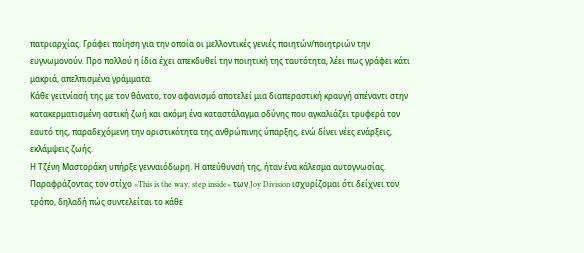πατριαρχίας. Γράφει ποίηση για την οποία οι μελλοντικές γενιές ποιητών/ποιητριών την ευγνωμονούν. Προ πολλού η ίδια έχει απεκδυθεί την ποιητική της ταυτότητα, λέει πως γράφει κάτι μακριά, απελπισμένα γράμματα.
Κάθε γειτνίασή της με τον θάνατο, τον αφανισμό αποτελεί μια διαπεραστική κραυγή απέναντι στην κατακερματισμένη αστική ζωή και ακόμη ένα καταστάλαγμα οδύνης που αγκαλιάζει τρυφερά τον εαυτό της, παραδεχόμενη την οριστικότητα της ανθρώπινης ύπαρξης, ενώ δίνει νέες ενάρξεις, εκλάμψεις ζωής.
Η Τζένη Μαστοράκη υπήρξε γενναιόδωρη. Η απεύθυνσή της, ήταν ένα κάλεσμα αυτογνωσίας. Παραφράζοντας τον στίχο «This is the way, step inside» των Joy Division ισχυρίζομαι ότι δείχνει τον τρόπο, δηλαδή πώς συντελείται το κάθε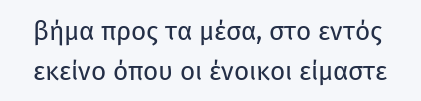βήμα προς τα μέσα, στο εντός εκείνο όπου οι ένοικοι είμαστε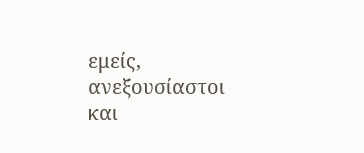εμείς, ανεξουσίαστοι και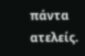πάντα ατελείς.